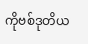ကိုဗစ်ဒုတိယ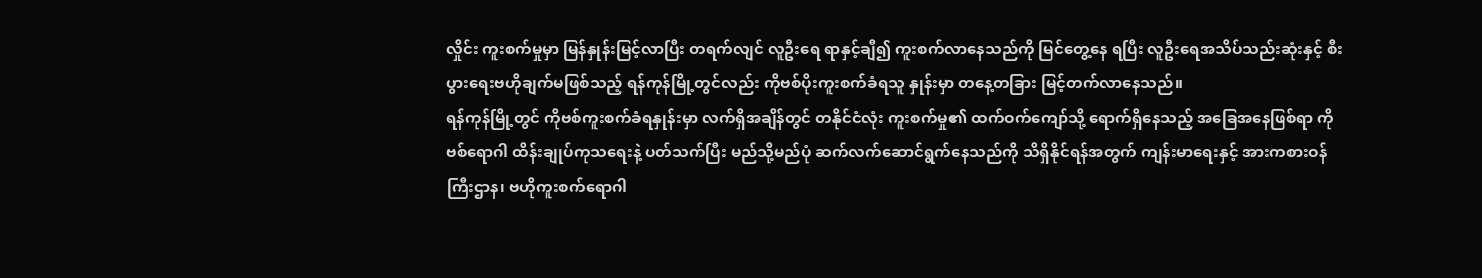လှိုင်း ကူးစက်မှုမှာ မြန်နှုန်းမြင့်လာပြီး တရက်လျင် လူဦးရေ ရာနှင့်ချီ၍ ကူးစက်လာနေသည်ကို မြင်တွေ့နေ ရပြီး လူဦးရေအသိပ်သည်းဆုံးနှင့် စီးပွားရေးဗဟိုချက်မဖြစ်သည့် ရန်ကုန်မြို့တွင်လည်း ကိုဗစ်ပိုးကူးစက်ခံရသူ နှုန်းမှာ တနေ့တခြား မြင့်တက်လာနေသည်။
ရန်ကုန်မြို့တွင် ကိုဗစ်ကူးစက်ခံရနှုန်းမှာ လက်ရှိအချိန်တွင် တနိုင်ငံလုံး ကူးစက်မှု၏ ထက်ဝက်ကျော်သို့ ရောက်ရှိနေသည့် အခြေအနေဖြစ်ရာ ကိုဗစ်ရောဂါ ထိန်းချုပ်ကုသရေးနဲ့ ပတ်သက်ပြီး မည်သို့မည်ပုံ ဆက်လက်ဆောင်ရွက်နေသည်ကို သိရှိနိုင်ရန်အတွက် ကျန်းမာရေးနှင့် အားကစားဝန်ကြီးဌာန၊ ဗဟိုကူးစက်ရောဂါ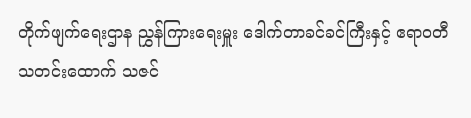တိုက်ဖျက်ရေးဌာန ညွှန်ကြားရေးမှူး ဒေါက်တာခင်ခင်ကြီးနှင့် ဧရာဝတီသတင်းထောက် သဇင်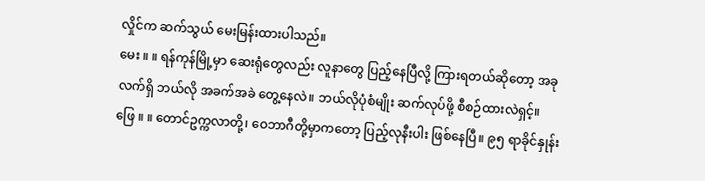လှိုင်က ဆက်သွယ် မေးမြန်းထားပါသည်။
မေး ။ ။ ရန်ကုန်မြို့မှာ ဆေးရုံတွေလည်း လူနာတွေ ပြည့်နေပြီလို့ ကြားရတယ်ဆိုတော့ အခုလက်ရှိ ဘယ်လို အခက်အခဲ တွေ့နေလဲ။ ဘယ်လိုပုံစံမျိုး ဆက်လုပ်ဖို့ စီစဉ်ထားလဲရှင့်။
ဖြေ ။ ။ တောင်ဥက္ကလာတို့၊ ဝေဘာဂီတို့မှာကတော့ ပြည့်လုနီးပါး ဖြစ်နေပြီ။ ၉၅ ရာခိုင်နှုန်း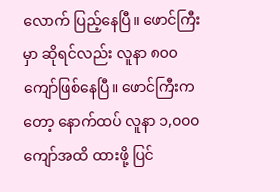လောက် ပြည့်နေပြီ။ ဖောင်ကြီး မှာ ဆိုရင်လည်း လူနာ ၈၀၀ ကျော်ဖြစ်နေပြီ။ ဖောင်ကြီးကတော့ နောက်ထပ် လူနာ ၁,၀၀၀ ကျော်အထိ ထားဖို့ ပြင်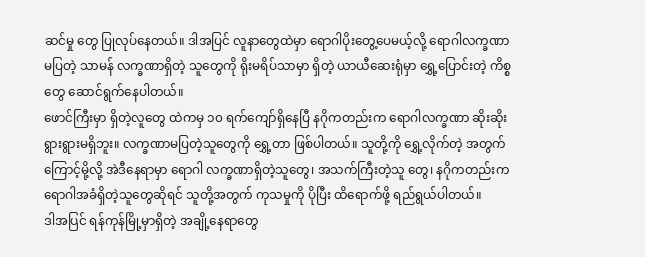ဆင်မှု တွေ ပြုလုပ်နေတယ်။ ဒါအပြင် လူနာတွေထဲမှာ ရောဂါပိုးတွေ့ပေမယ့်လို့ ရောဂါလက္ခဏာ မပြတဲ့ သာမန် လက္ခဏာရှိတဲ့ သူတွေကို ရိုးမရိပ်သာမှာ ရှိတဲ့ ယာယီဆေးရုံမှာ ရွှေ့ပြောင်းတဲ့ ကိစ္စတွေ ဆောင်ရွက်နေပါတယ်။
ဖောင်ကြီးမှာ ရှိတဲ့လူတွေ ထဲကမှ ၁၀ ရက်ကျော်ရှိနေပြီ နဂိုကတည်းက ရောဂါလက္ခဏာ ဆိုးဆိုးရွားရွားမရှိဘူး။ လက္ခဏာမပြတဲ့သူတွေကို ရွှေ့တာ ဖြစ်ပါတယ်။ သူတို့ကို ရွှေ့လိုက်တဲ့ အတွက်ကြောင့်မို့လို့ အဲဒီနေရာမှာ ရောဂါ လက္ခဏာရှိတဲ့သူတွေ၊ အသက်ကြီးတဲ့သူ တွေ၊ နဂိုကတည်းက ရောဂါအခံရှိတဲ့သူတွေဆိုရင် သူတို့အတွက် ကုသမှုကို ပိုပြီး ထိရောက်ဖို့ ရည်ရွယ်ပါတယ်။
ဒါအပြင် ရန်ကုန်မြို့မှာရှိတဲ့ အချို့နေရာတွေ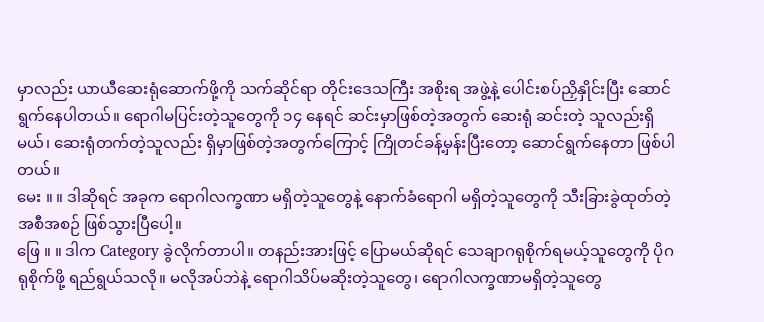မှာလည်း ယာယီဆေးရုံဆောက်ဖို့ကို သက်ဆိုင်ရာ တိုင်းဒေသကြီး အစိုးရ အဖွဲ့နဲ့ ပေါင်းစပ်ညှိနှိုင်းပြီး ဆောင်ရွက်နေပါတယ်။ ရောဂါမပြင်းတဲ့သူတွေကို ၁၄ နေရင် ဆင်းမှာဖြစ်တဲ့အတွက် ဆေးရုံ ဆင်းတဲ့ သူလည်းရှိမယ်၊ ဆေးရုံတက်တဲ့သူလည်း ရှိမှာဖြစ်တဲ့အတွက်ကြောင့် ကြိုတင်ခန့်မှန်းပြီးတော့ ဆောင်ရွက်နေတာ ဖြစ်ပါတယ်။
မေး ။ ။ ဒါဆိုရင် အခုက ရောဂါလက္ခဏာ မရှိတဲ့သူတွေနဲ့ နောက်ခံရောဂါ မရှိတဲ့သူတွေကို သီးခြားခွဲထုတ်တဲ့ အစီအစဉ် ဖြစ်သွားပြီပေါ့။
ဖြေ ။ ။ ဒါက Category ခွဲလိုက်တာပါ။ တနည်းအားဖြင့် ပြောမယ်ဆိုရင် သေချာဂရုစိုက်ရမယ့်သူတွေကို ပိုဂရုစိုက်ဖို့ ရည်ရွယ်သလို။ မလိုအပ်ဘဲနဲ့ ရောဂါသိပ်မဆိုးတဲ့သူတွေ၊ ရောဂါလက္ခဏာမရှိတဲ့သူတွေ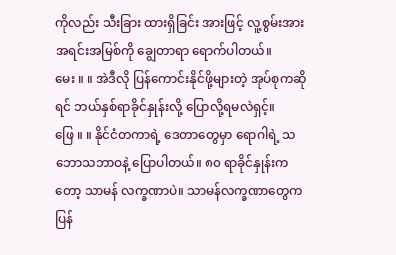ကိုလည်း သီးခြား ထားရှိခြင်း အားဖြင့် လူ့စွမ်းအားအရင်းအမြစ်ကို ချွေတာရာ ရောက်ပါတယ်။
မေး ။ ။ အဲဒီလို ပြန်ကောင်းနိုင်ဖို့များတဲ့ အုပ်စုကဆိုရင် ဘယ်နှစ်ရာခိုင်နှုန်းလို့ ပြောလို့ရမလဲရှင့်။
ဖြေ ။ ။ နိုင်ငံတကာရဲ့ ဒေတာတွေမှာ ရောဂါရဲ့ သဘောသဘာဝနဲ့ ပြောပါတယ်။ ၈၀ ရာခိုင်နှုန်းကတော့ သာမန် လက္ခဏာပဲ။ သာမန်လက္ခဏာတွေက ပြန်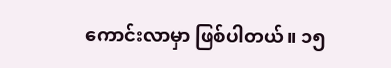ကောင်းလာမှာ ဖြစ်ပါတယ်။ ၁၅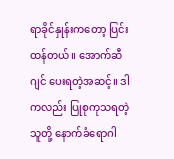ရာခိုင်နှုန်းကတော့ ပြင်းထန်တယ်။ အောက်ဆီ ဂျင် ပေးရတဲ့အဆင့်။ ဒါကလည်း ပြုစုကုသရတဲ့ သူတို့ နောက်ခံရောဂါ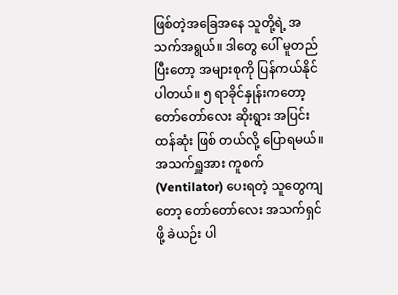ဖြစ်တဲ့အခြေအနေ သူတို့ရဲ့ အသက်အရွယ်။ ဒါတွေ ပေါ် မူတည်ပြီးတော့ အများစုကို ပြန်ကယ်နိုင်ပါတယ်။ ၅ ရာခိုင်နှုန်းကတော့ တော်တော်လေး ဆိုးရွား အပြင်းထန်ဆုံး ဖြစ် တယ်လို့ ပြောရမယ်။
အသက်ရှူအား ကူစက် (Ventilator) ပေးရတဲ့ သူတွေကျတော့ တော်တော်လေး အသက်ရှင်ဖို့ ခဲယဉ်း ပါ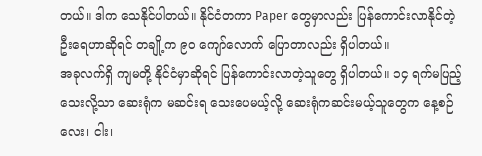တယ်။ ဒါက သေနိုင်ပါတယ်။ နိုင်ငံတကာ Paper တွေမှာလည်း ပြန်ကောင်းလာနိုင်တဲ့ ဦးရေဟာဆိုရင် တချို့က ၉၀ ကျော်လောက် ပြောတာလည်း ရှိပါတယ်။
အခုလက်ရှိ ကျမတို့ နိုင်ငံမှာဆိုရင် ပြန်ကောင်းလာတဲ့သူတွေ ရှိပါတယ်။ ၁၄ ရက်မပြည့်သေးလို့သာ ဆေးရုံက မဆင်းရ သေးပေမယ့်လို့ ဆေးရုံကဆင်းမယ့်သူတွေက နေ့စဉ် လေး၊ ငါး၊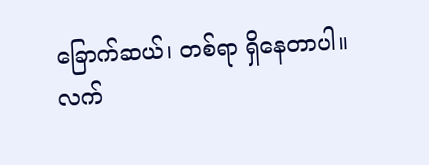ခြောက်ဆယ်၊ တစ်ရာ ရှိနေတာပါ။
လက်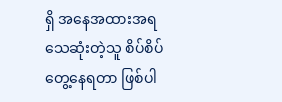ရှိ အနေအထားအရ သေဆုံးတဲ့သူ စိပ်စိပ်တွေ့နေရတာ ဖြစ်ပါ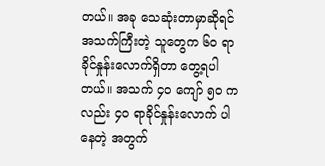တယ်။ အခု သေဆုံးတာမှာဆိုရင် အသက်ကြီးတဲ့ သူတွေက ၆၀ ရာခိုင်နှုန်းလောက်ရှိတာ တွေ့ရပါတယ်။ အသက် ၄၀ ကျော် ၅၀ ကလည်း ၄၀ ရာခိုင်နှုန်းလောက် ပါနေတဲ့ အတွက်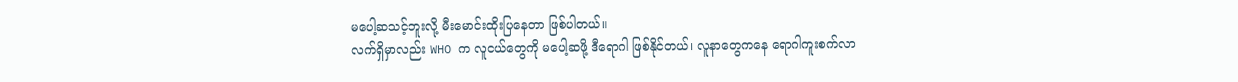မပေါ့ဆသင့်ဘူးလို့ မီးမောင်းထိုးပြနေတာ ဖြစ်ပါတယ်။
လက်ရှိမှာလည်း WHO က လူငယ်တွေကို မပေါ့ဆဖို့ ဒီရောဂါ ဖြစ်နိုင်တယ်၊ လူနာတွေကနေ ရောဂါကူးစက်လာ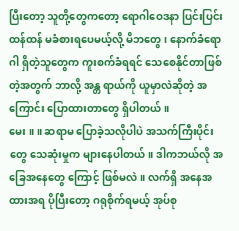ပြီးတော့ သူတို့တွေကတော့ ရောဂါဝေဒနာ ပြင်းပြင်းထန်ထန် မခံစားရပေမယ့်လို့ မိဘတွေ၊ နောက်ခံရောဂါ ရှိတဲ့သူတွေက ကူးစက်ခံရရင် သေစေနိုင်တာဖြစ်တဲ့အတွက် ဘာလို့ အန္တ ရာယ်ကို ယူမှာလဲဆိုတဲ့ အကြောင်း ပြောထားတာတွေ ရှိပါတယ်။
မေး ။ ။ ဆရာမ ပြောခဲ့သလိုပါပဲ အသက်ကြီးပိုင်းတွေ သေဆုံးမှုက များနေပါတယ်။ ဒါကဘယ်လို အခြေအနေတွေ ကြောင့် ဖြစ်မလဲ။ လက်ရှိ အနေအထားအရ ပိုပြီးတော့ ဂရုစိုက်ရမယ့် အုပ်စု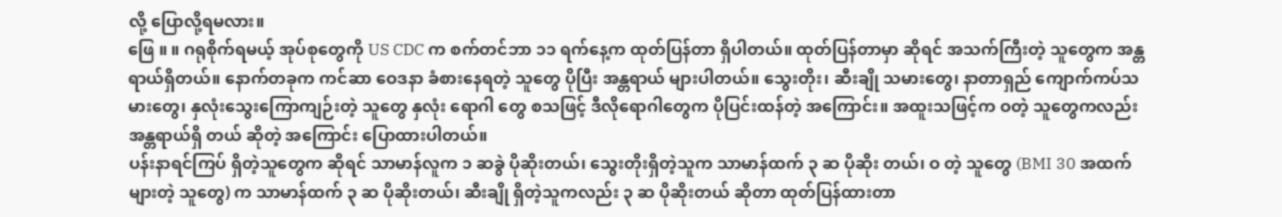လို့ ပြောလို့ရမလား။
ဖြေ ။ ။ ဂရုစိုက်ရမယ့် အုပ်စုတွေကို US CDC က စက်တင်ဘာ ၁၁ ရက်နေ့က ထုတ်ပြန်တာ ရှိပါတယ်။ ထုတ်ပြန်တာမှာ ဆိုရင် အသက်ကြီးတဲ့ သူတွေက အန္တရာယ်ရှိတယ်။ နောက်တခုက ကင်ဆာ ဝေဒနာ ခံစားနေရတဲ့ သူတွေ ပိုပြီး အန္တရာယ် များပါတယ်။ သွေးတိုး၊ ဆီးချို သမားတွေ၊ နာတာရှည် ကျောက်ကပ်သမားတွေ၊ နှလုံးသွေးကြောကျဉ်းတဲ့ သူတွေ နှလုံး ရောဂါ တွေ စသဖြင့် ဒီလိုရောဂါတွေက ပိုပြင်းထန်တဲ့ အကြောင်း။ အထူးသဖြင့်က ဝတဲ့ သူတွေကလည်း အန္တရာယ်ရှိ တယ် ဆိုတဲ့ အကြောင်း ပြောထားပါတယ်။
ပန်းနာရင်ကြပ် ရှိတဲ့သူတွေက ဆိုရင် သာမာန်လူက ၁ ဆခွဲ ပိုဆိုးတယ်၊ သွေးတိုးရှိတဲ့သူက သာမာန်ထက် ၃ ဆ ပိုဆိုး တယ်၊ ဝ တဲ့ သူတွေ (BMI 30 အထက်များတဲ့ သူတွေ) က သာမာန်ထက် ၃ ဆ ပိုဆိုးတယ်၊ ဆီးချို ရှိတဲ့သူကလည်း ၃ ဆ ပိုဆိုးတယ် ဆိုတာ ထုတ်ပြန်ထားတာ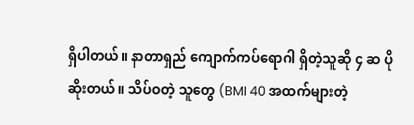ရှိပါတယ်။ နာတာရှည် ကျောက်ကပ်ရောဂါ ရှိတဲ့သူဆို ၄ ဆ ပိုဆိုးတယ်။ သိပ်ဝတဲ့ သူတွေ (BMI 40 အထက်များတဲ့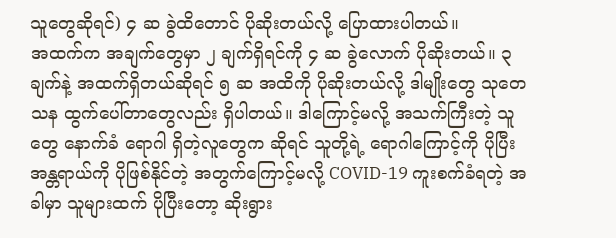သူတွေဆိုရင်) ၄ ဆ ခွဲထိတောင် ပိုဆိုးတယ်လို့ ပြောထားပါတယ်။
အထက်က အချက်တွေမှာ ၂ ချက်ရှိရင်ကို ၄ ဆ ခွဲလောက် ပိုဆိုးတယ်။ ၃ ချက်နဲ့ အထက်ရှိတယ်ဆိုရင် ၅ ဆ အထိကို ပိုဆိုးတယ်လို့ ဒါမျိုးတွေ သုတေသန ထွက်ပေါ်တာတွေလည်း ရှိပါတယ်။ ဒါကြောင့်မလို့ အသက်ကြီးတဲ့ သူတွေ နောက်ခံ ရောဂါ ရှိတဲ့လူတွေက ဆိုရင် သူတို့ရဲ့ ရောဂါကြောင့်ကို ပိုပြီး အန္တရာယ်ကို ပိုဖြစ်နိုင်တဲ့ အတွက်ကြောင့်မလို့ COVID-19 ကူးစက်ခံရတဲ့ အခါမှာ သူများထက် ပိုပြီးတော့ ဆိုးရွား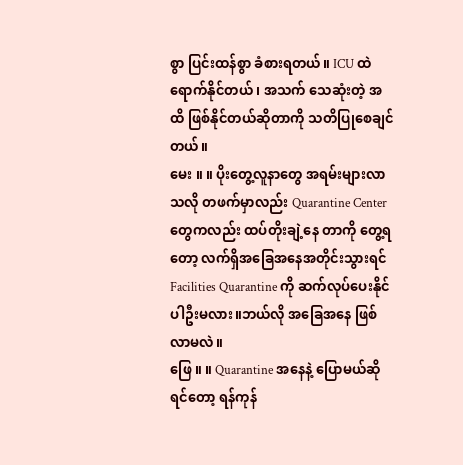စွာ ပြင်းထန်စွာ ခံစားရတယ်။ ICU ထဲရောက်နိုင်တယ် ၊ အသက် သေဆုံးတဲ့ အထိ ဖြစ်နိုင်တယ်ဆိုတာကို သတိပြုစေချင်တယ်။
မေး ။ ။ ပိုးတွေ့လူနာတွေ အရမ်းများလာသလို တဖက်မှာလည်း Quarantine Center တွေကလည်း ထပ်တိုးချဲ့နေ တာကို တွေ့ရတော့ လက်ရှိအခြေအနေအတိုင်းသွားရင် Facilities Quarantine ကို ဆက်လုပ်ပေးနိုင်ပါဦးမလား။ဘယ်လို အခြေအနေ ဖြစ်လာမလဲ။
ဖြေ ။ ။ Quarantine အနေနဲ့ ပြောမယ်ဆိုရင်တော့ ရန်ကုန်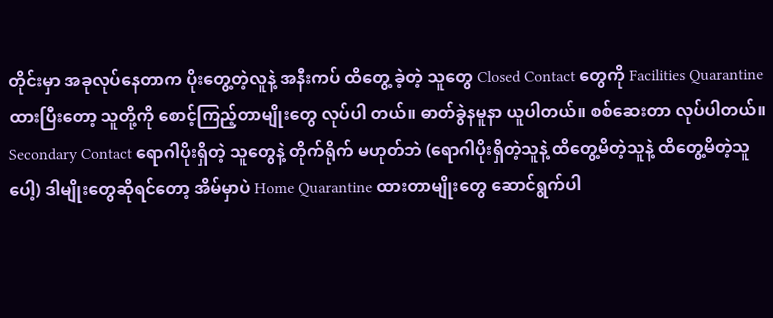တိုင်းမှာ အခုလုပ်နေတာက ပိုးတွေ့တဲ့လူနဲ့ အနီးကပ် ထိတွေ့ ခဲ့တဲ့ သူတွေ Closed Contact တွေကို Facilities Quarantine ထားပြီးတော့ သူတို့ကို စောင့်ကြည့်တာမျိုးတွေ လုပ်ပါ တယ်။ ဓာတ်ခွဲနမူနာ ယူပါတယ်။ စစ်ဆေးတာ လုပ်ပါတယ်။ Secondary Contact ရောဂါပိုးရှိတဲ့ သူတွေနဲ့ တိုက်ရိုက် မဟုတ်ဘဲ (ရောဂါပိုးရှိတဲ့သူနဲ့ ထိတွေ့မိတဲ့သူနဲ့ ထိတွေ့မိတဲ့သူပေါ့) ဒါမျိုးတွေဆိုရင်တော့ အိမ်မှာပဲ Home Quarantine ထားတာမျိုးတွေ ဆောင်ရွက်ပါ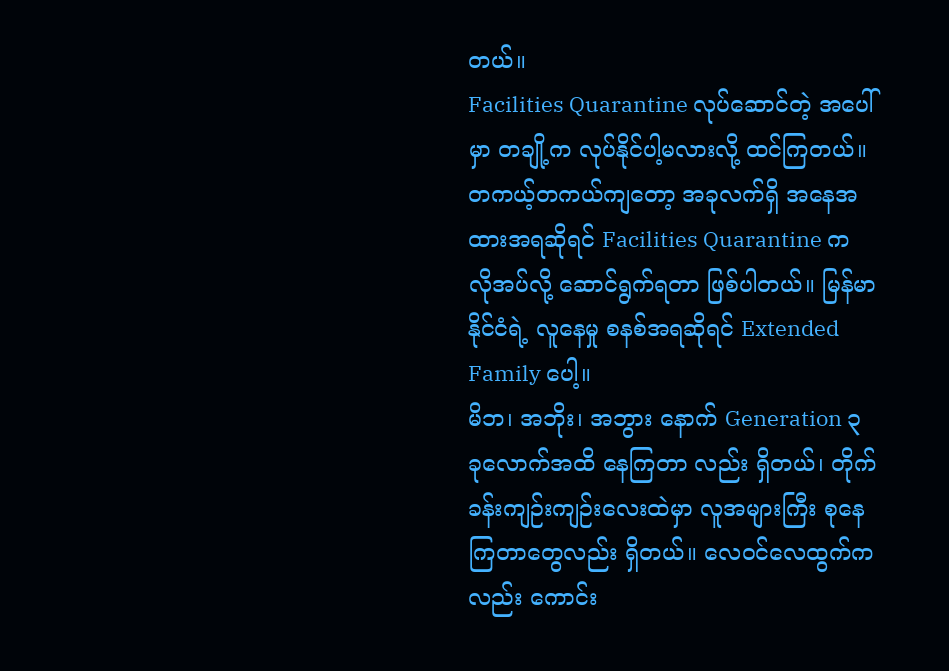တယ်။
Facilities Quarantine လုပ်ဆောင်တဲ့ အပေါ်မှာ တချို့က လုပ်နိုင်ပါ့မလားလို့ ထင်ကြတယ်။ တကယ့်တကယ်ကျတော့ အခုလက်ရှိ အနေအထားအရဆိုရင် Facilities Quarantine က လိုအပ်လို့ ဆောင်ရွက်ရတာ ဖြစ်ပါတယ်။ မြန်မာနိုင်ငံရဲ့ လူနေမှု စနစ်အရဆိုရင် Extended Family ပေါ့။
မိဘ၊ အဘိုး၊ အဘွား နောက် Generation ၃ ခုလောက်အထိ နေကြတာ လည်း ရှိတယ်၊ တိုက်ခန်းကျဉ်းကျဉ်းလေးထဲမှာ လူအများကြီး စုနေကြတာတွေလည်း ရှိတယ်။ လေဝင်လေထွက်ကလည်း ကောင်း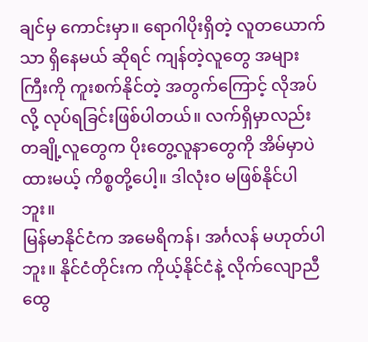ချင်မှ ကောင်းမှာ။ ရောဂါပိုးရှိတဲ့ လူတယောက်သာ ရှိနေမယ် ဆိုရင် ကျန်တဲ့လူတွေ အများကြီးကို ကူးစက်နိုင်တဲ့ အတွက်ကြောင့် လိုအပ်လို့ လုပ်ရခြင်းဖြစ်ပါတယ်။ လက်ရှိမှာလည်း တချို့လူတွေက ပိုးတွေ့လူနာတွေကို အိမ်မှာပဲ ထားမယ့် ကိစ္စတို့ပေါ့။ ဒါလုံးဝ မဖြစ်နိုင်ပါဘူး။
မြန်မာနိုင်ငံက အမေရိကန်၊ အင်္ဂလန် မဟုတ်ပါဘူး။ နိုင်ငံတိုင်းက ကိုယ့်နိုင်ငံနဲ့ လိုက်လျောညီထွေ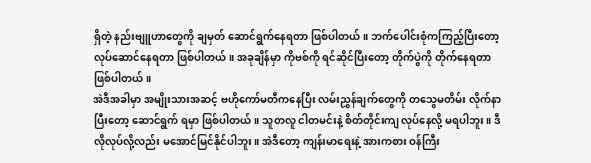ရှိတဲ့ နည်းဗျူဟာတွေကို ချမှတ် ဆောင်ရွက်နေရတာ ဖြစ်ပါတယ်။ ဘက်ပေါင်းစုံကကြည့်ပြီးတော့ လုပ်ဆောင်နေရတာ ဖြစ်ပါတယ်။ အခုချိန်မှာ ကိုဗစ်ကို ရင်ဆိုင်ပြီးတော့ တိုက်ပွဲကို တိုက်နေရတာ ဖြစ်ပါတယ်။
အဲဒီအခါမှာ အမျိုးသားအဆင့် ဗဟိုကော်မတီကနေပြီး လမ်းညွှန်ချက်တွေကို တသွေမတိမ်း လိုက်နာပြီးတော့ ဆောင်ရွက် ရမှာ ဖြစ်ပါတယ်။ သူတလူ ငါတမင်းနဲ့ စိတ်တိုင်းကျ လုပ်နေလို့ မရပါဘူး။ ဒီလိုလုပ်လို့လည်း မအောင်မြင်နိုင်ပါဘူး။ အဲဒီတော့ ကျန်းမာရေးနဲ့ အားကစား ဝန်ကြီး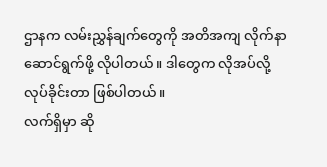ဌာနက လမ်းညွှန်ချက်တွေကို အတိအကျ လိုက်နာဆောင်ရွက်ဖို့ လိုပါတယ်။ ဒါတွေက လိုအပ်လို့ လုပ်ခိုင်းတာ ဖြစ်ပါတယ်။
လက်ရှိမှာ ဆို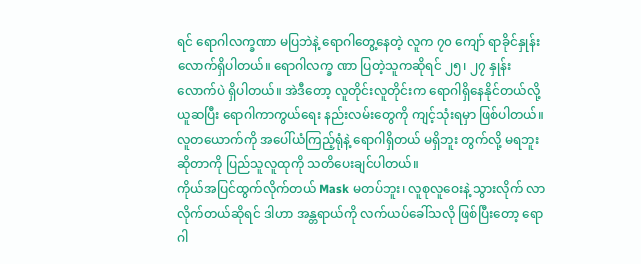ရင် ရောဂါလက္ခဏာ မပြဘဲနဲ့ ရောဂါတွေ့နေတဲ့ လူက ၇၀ ကျော် ရာခိုင်နှုန်းလောက်ရှိပါတယ်။ ရောဂါလက္ခ ဏာ ပြတဲ့သူကဆိုရင် ၂၅၊ ၂၇ နှုန်း လောက်ပဲ ရှိပါတယ်။ အဲဒီတော့ လူတိုင်းလူတိုင်းက ရောဂါရှိနေနိုင်တယ်လို့ ယူဆပြီး ရောဂါကာကွယ်ရေး နည်းလမ်းတွေကို ကျင့်သုံးရမှာ ဖြစ်ပါတယ်။ လူတယောက်ကို အပေါ်ယံကြည့်ရုံနဲ့ ရောဂါရှိတယ် မရှိဘူး တွက်လို့ မရဘူးဆိုတာကို ပြည်သူလူထုကို သတိပေးချင်ပါတယ်။
ကိုယ်အပြင်ထွက်လိုက်တယ် Mask မတပ်ဘူး၊ လူစုလူဝေးနဲ့ သွားလိုက် လာလိုက်တယ်ဆိုရင် ဒါဟာ အန္တရာယ်ကို လက်ယပ်ခေါ်သလို ဖြစ်ပြီးတော့ ရောဂါ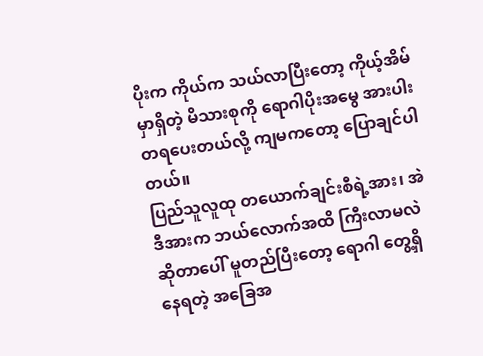ပိုးက ကိုယ်က သယ်လာပြီးတော့ ကိုယ့်အိမ်မှာရှိတဲ့ မိသားစုကို ရောဂါပိုးအမွေ အားပါးတရပေးတယ်လို့ ကျမကတော့ ပြောချင်ပါတယ်။
ပြည်သူလူထု တယောက်ချင်းစီရဲ့အား၊ အဲဒီအားက ဘယ်လောက်အထိ ကြီးလာမလဲ ဆိုတာပေါ် မူတည်ပြီးတော့ ရောဂါ တွေ့ရှိနေရတဲ့ အခြေအ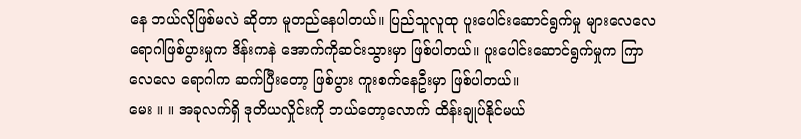နေ ဘယ်လိုဖြစ်မလဲ ဆိုတာ မူတည်နေပါတယ်။ ပြည်သူလူထု ပူးပေါင်းဆောင်ရွက်မှု များလေလေ ရောဂါဖြစ်ပွားမှုက ဒိန်းကနဲ အောက်ကိုဆင်းသွားမှာ ဖြစ်ပါတယ်။ ပူးပေါင်းဆောင်ရွက်မှုက ကြာလေလေ ရောဂါက ဆက်ပြီးတော့ ဖြစ်ပွား ကူးစက်နေဦးမှာ ဖြစ်ပါတယ်။
မေး ။ ။ အခုလက်ရှိ ဒုတိယလှိုင်းကို ဘယ်တော့လောက် ထိန်းချုပ်နိုင်မယ်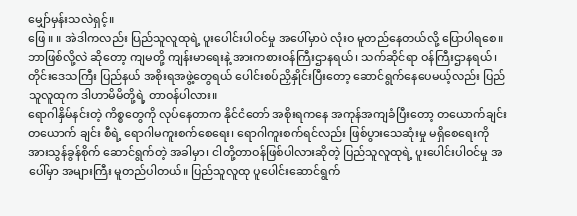မျှော်မှန်းသလဲရှင့်။
ဖြေ ။ ။ အဲဒါကလည်း ပြည်သူလူထုရဲ့ ပူးပေါင်းပါဝင်မှု အပေါ်မှာပဲ လုံးဝ မူတည်နေတယ်လို့ ပြောပါရစေ။ ဘာဖြစ်လို့လဲ ဆိုတော့ ကျမတို့ ကျန်းမာရေးနဲ့ အားကစားဝန်ကြီးဌာနရယ်၊ သက်ဆိုင်ရာ ဝန်ကြီးဌာနရယ်၊ တိုင်းဒေသကြီး ပြည်နယ် အစိုးရအဖွဲ့တွေရယ် ပေါင်းစပ်ညှိနှိုင်းပြီးတော့ ဆောင်ရွက်နေပေမယ့်လည်း ပြည်သူလူထုက ဒါဟာမိမိတို့ရဲ့ တာဝန်ပါလား။
ရောဂါနှိမ်နင်းတဲ့ ကိစ္စတွေကို လုပ်နေတာက နိုင်ငံတော် အစိုးရကနေ အကုန်အကျခံပြီးတော့ တယောက်ချင်း တယောက် ချင်း စီရဲ့ ရောဂါမကူးစက်စေရေး၊ ရောဂါကူးစက်ရင်လည်း ဖြစ်ပွားသေဆုံးမှု မရှိစေရေးကို အားသွန်ခွန်စိုက် ဆောင်ရွက်တဲ့ အခါမှာ၊ ငါတို့တာဝန်ဖြစ်ပါလားဆိုတဲ့ ပြည်သူလူထုရဲ့ ပူးပေါင်းပါဝင်မှု အပေါ်မှာ အများကြီး မူတည်ပါတယ်။ ပြည်သူလူထု ပူပေါင်းဆောင်ရွက်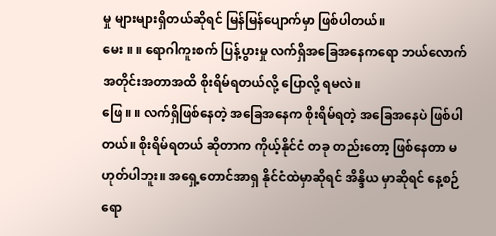မှု များများရှိတယ်ဆိုရင် မြန်မြန်ပျောက်မှာ ဖြစ်ပါတယ်။
မေး ။ ။ ရောဂါကူးစက် ပြန့်ပွားမှု လက်ရှိအခြေအနေကရော ဘယ်လောက် အတိုင်းအတာအထိ စိုးရိမ်ရတယ်လို့ ပြောလို့ ရမလဲ။
ဖြေ ။ ။ လက်ရှိဖြစ်နေတဲ့ အခြေအနေက စိုးရိမ်ရတဲ့ အခြေအနေပဲ ဖြစ်ပါတယ်။ စိုးရိမ်ရတယ် ဆိုတာက ကိုယ့်နိုင်ငံ တခု တည်းတော့ ဖြစ်နေတာ မဟုတ်ပါဘူး။ အရှေ့တောင်အာရှ နိုင်ငံထဲမှာဆိုရင် အိန္ဒိယ မှာဆိုရင် နေ့စဉ်ရော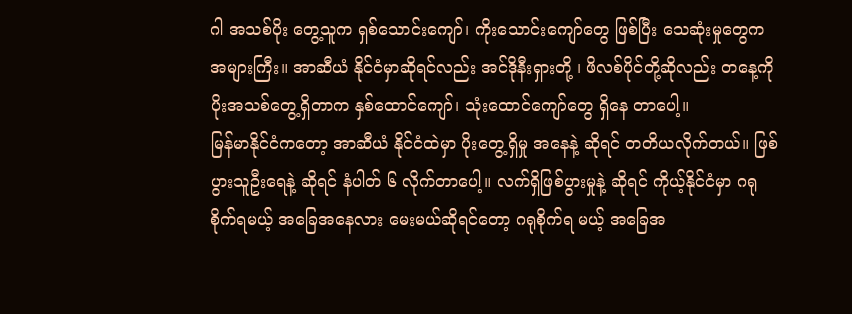ဂါ အသစ်ပိုး တွေ့သူက ရှစ်သောင်းကျော်၊ ကိုးသောင်းကျော်တွေ ဖြစ်ပြီး သေဆုံးမှုတွေက အများကြီး။ အာဆီယံ နိုင်ငံမှာဆိုရင်လည်း အင်ဒိုနီးရှားတို့ ၊ ဖိလစ်ပိုင်တို့ဆိုလည်း တနေ့ကို ပိုးအသစ်တွေ့ရှိတာက နှစ်ထောင်ကျော်၊ သုံးထောင်ကျော်တွေ ရှိနေ တာပေါ့။
မြန်မာနိုင်ငံကတော့ အာဆီယံ နိုင်ငံထဲမှာ ပိုးတွေ့ရှိမှု အနေနဲ့ ဆိုရင် တတိယလိုက်တယ်။ ဖြစ်ပွားသူဦးရေနဲ့ ဆိုရင် နံပါတ် ၆ လိုက်တာပေါ့။ လက်ရှိဖြစ်ပွားမှုနဲ့ ဆိုရင် ကိုယ့်နိုင်ငံမှာ ဂရုစိုက်ရမယ့် အခြေအနေလား မေးမယ်ဆိုရင်တော့ ဂရုစိုက်ရ မယ့် အခြေအ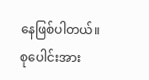နေဖြစ်ပါတယ်။ စုပေါင်းအား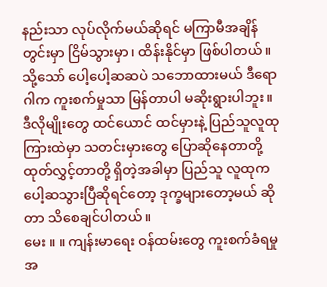နည်းသာ လုပ်လိုက်မယ်ဆိုရင် မကြာမီအချိန်တွင်းမှာ ငြိမ်သွားမှာ၊ ထိန်းနိုင်မှာ ဖြစ်ပါတယ်။
သို့သော် ပေါ့ပေါ့ဆဆပဲ သဘောထားမယ် ဒီရောဂါက ကူးစက်မှုသာ မြန်တာပါ မဆိုးရွားပါဘူး။ ဒီလိုမျိုးတွေ ထင်ယောင် ထင်မှားနဲ့ ပြည်သူလူထုကြားထဲမှာ သတင်းမှားတွေ ပြောဆိုနေတာတို့ ထုတ်လွှင့်တာတို့ ရှိတဲ့အခါမှာ ပြည်သူ လူထုက ပေါ့ဆသွားပြီဆိုရင်တော့ ဒုက္ခများတော့မယ် ဆိုတာ သိစေချင်ပါတယ်။
မေး ။ ။ ကျန်းမာရေး ဝန်ထမ်းတွေ ကူးစက်ခံရမှု အ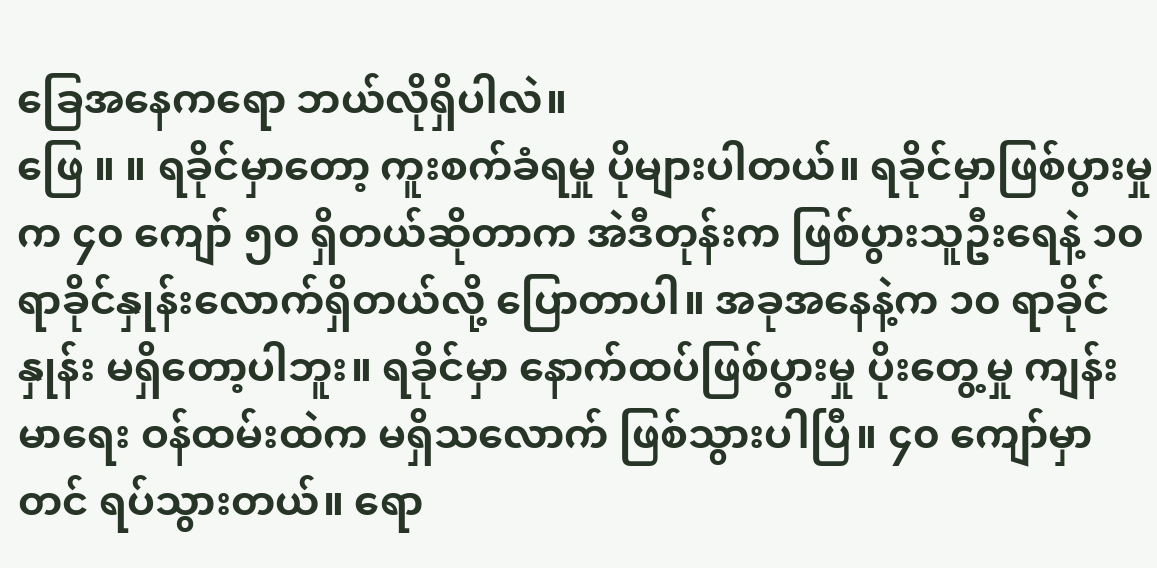ခြေအနေကရော ဘယ်လိုရှိပါလဲ။
ဖြေ ။ ။ ရခိုင်မှာတော့ ကူးစက်ခံရမှု ပိုများပါတယ်။ ရခိုင်မှာဖြစ်ပွားမှုက ၄၀ ကျော် ၅၀ ရှိတယ်ဆိုတာက အဲဒီတုန်းက ဖြစ်ပွားသူဦးရေနဲ့ ၁၀ ရာခိုင်နှုန်းလောက်ရှိတယ်လို့ ပြောတာပါ။ အခုအနေနဲ့က ၁၀ ရာခိုင်နှုန်း မရှိတော့ပါဘူး။ ရခိုင်မှာ နောက်ထပ်ဖြစ်ပွားမှု ပိုးတွေ့မှု ကျန်းမာရေး ဝန်ထမ်းထဲက မရှိသလောက် ဖြစ်သွားပါပြီ။ ၄၀ ကျော်မှာတင် ရပ်သွားတယ်။ ရော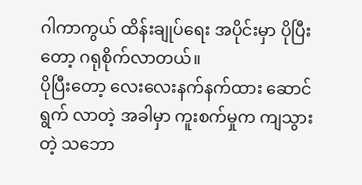ဂါကာကွယ် ထိန်းချုပ်ရေး အပိုင်းမှာ ပိုပြီးတော့ ဂရုစိုက်လာတယ်။
ပိုပြီးတော့ လေးလေးနက်နက်ထား ဆောင်ရွက် လာတဲ့ အခါမှာ ကူးစက်မှုက ကျသွားတဲ့ သဘော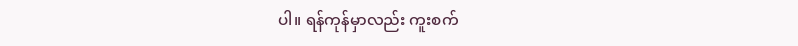ပါ။ ရန်ကုန်မှာလည်း ကူးစက်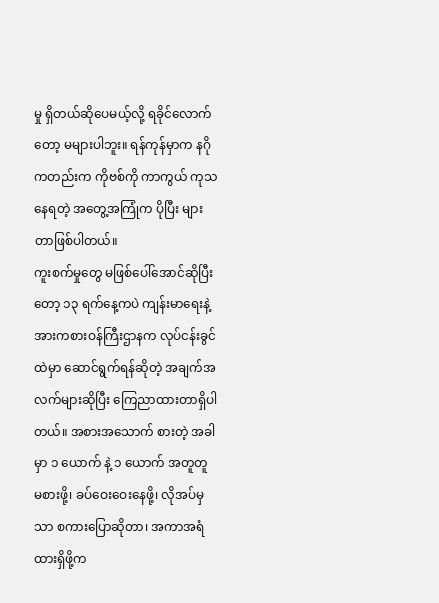မှု ရှိတယ်ဆိုပေမယ့်လို့ ရခိုင်လောက်တော့ မများပါဘူး။ ရန်ကုန်မှာက နဂိုကတည်းက ကိုဗစ်ကို ကာကွယ် ကုသနေရတဲ့ အတွေ့အကြုံက ပိုပြီး များတာဖြစ်ပါတယ်။
ကူးစက်မှုတွေ မဖြစ်ပေါ်အောင်ဆိုပြီးတော့ ၁၃ ရက်နေ့ကပဲ ကျန်းမာရေးနဲ့ အားကစားဝန်ကြီးဌာနက လုပ်ငန်းခွင်ထဲမှာ ဆောင်ရွက်ရန်ဆိုတဲ့ အချက်အလက်များဆိုပြီး ကြေညာထားတာရှိပါတယ်။ အစားအသောက် စားတဲ့ အခါမှာ ၁ ယောက် နဲ့ ၁ ယောက် အတူတူ မစားဖို့၊ ခပ်ဝေးဝေးနေဖို့၊ လိုအပ်မှသာ စကားပြောဆိုတာ၊ အကာအရံ ထားရှိဖို့က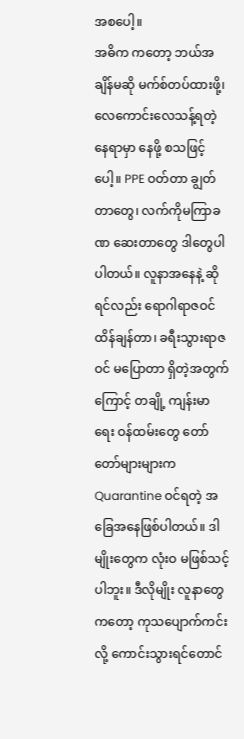အစပေါ့။
အဓိက ကတော့ ဘယ်အချိန်မဆို မက်စ်တပ်ထားဖို့၊ လေကောင်းလေသန့်ရတဲ့ နေရာမှာ နေဖို့ စသဖြင့်ပေါ့။ PPE ဝတ်တာ ချွတ်တာတွေ၊ လက်ကိုမကြာခဏ ဆေးတာတွေ ဒါတွေပါပါတယ်။ လူနာအနေနဲ့ ဆိုရင်လည်း ရောဂါရာဇဝင် ထိန်ချန်တာ၊ ခရီးသွားရာဇဝင် မပြောတာ ရှိတဲ့အတွက်ကြောင့် တချို့ ကျန်းမာရေး ဝန်ထမ်းတွေ တော်တော်များများက Quarantine ဝင်ရတဲ့ အခြေအနေဖြစ်ပါတယ်။ ဒါမျိုးတွေက လုံးဝ မဖြစ်သင့်ပါဘူး။ ဒီလိုမျိုး လူနာတွေကတော့ ကုသပျောက်ကင်းလို့ ကောင်းသွားရင်တောင်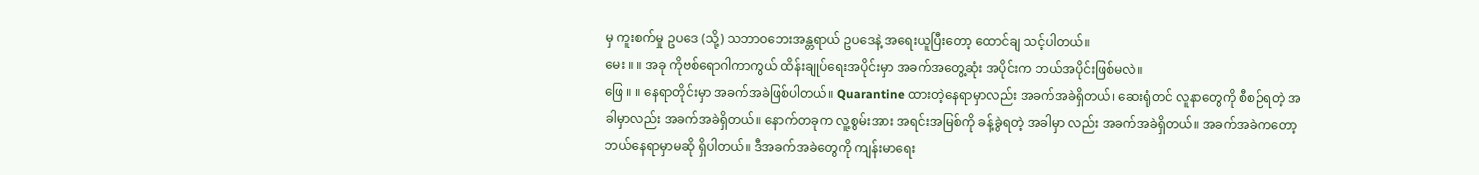မှ ကူးစက်မှု ဥပဒေ (သို့) သဘာဝဘေးအန္တရာယ် ဥပဒေနဲ့ အရေးယူပြီးတော့ ထောင်ချ သင့်ပါတယ်။
မေး ။ ။ အခု ကိုဗစ်ရောဂါကာကွယ် ထိန်းချုပ်ရေးအပိုင်းမှာ အခက်အတွေ့ဆုံး အပိုင်းက ဘယ်အပိုင်းဖြစ်မလဲ။
ဖြေ ။ ။ နေရာတိုင်းမှာ အခက်အခဲဖြစ်ပါတယ်။ Quarantine ထားတဲ့နေရာမှာလည်း အခက်အခဲရှိတယ်၊ ဆေးရုံတင် လူနာတွေကို စီစဉ်ရတဲ့ အခါမှာလည်း အခက်အခဲရှိတယ်။ နောက်တခုက လူ့စွမ်းအား အရင်းအမြစ်ကို ခန့်ခွဲရတဲ့ အခါမှာ လည်း အခက်အခဲရှိတယ်။ အခက်အခဲကတော့ ဘယ်နေရာမှာမဆို ရှိပါတယ်။ ဒီအခက်အခဲတွေကို ကျန်းမာရေး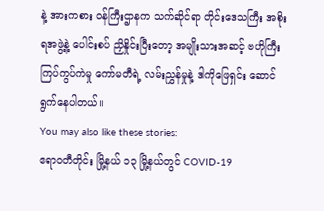နဲ့ အားကစား ဝန်ကြီးဌာနက သက်ဆိုင်ရာ တိုင်းဒေသကြီး အစိုးရအဖွဲ့နဲ့ ပေါင်းစပ် ညှိနှိုင်းပြီးတော့ အမျိုးသားအဆင့် ဗဟိုကြီးကြပ်ကွပ်ကဲမှု ကော်မတီရဲ့ လမ်းညွှန်မှုနဲ့ ဒါကိုဖြေရှင်း ဆောင်ရွက်နေပါတယ်။
You may also like these stories:
ဧရာဝတီတိုင်း မြို့နယ် ၁၃ မြို့နယ်တွင် COVID-19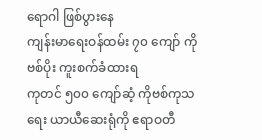ရောဂါ ဖြစ်ပွားနေ
ကျန်းမာရေးဝန်ထမ်း ၇၀ ကျော် ကိုဗစ်ပိုး ကူးစက်ခံထားရ
ကုတင် ၅၀၀ ကျော်ဆံ့ ကိုဗစ်ကုသရေး ယာယီဆေးရုံကို ဧရာဝတီ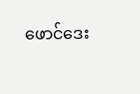ဖောင်ဒေး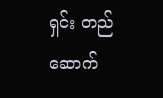ရှင်း တည်ဆောက်